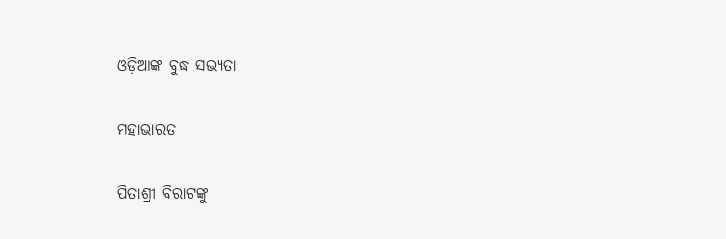ଓଡ଼ିଆଙ୍କ ବୁଦ୍ଧ ସଭ୍ୟତା

ମହାଭାରତ

ପିତାଶ୍ରୀ ବିରାଟଙ୍କୁ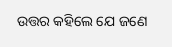ଉତ୍ତର କହିଲେ ଯେ ଜଣେ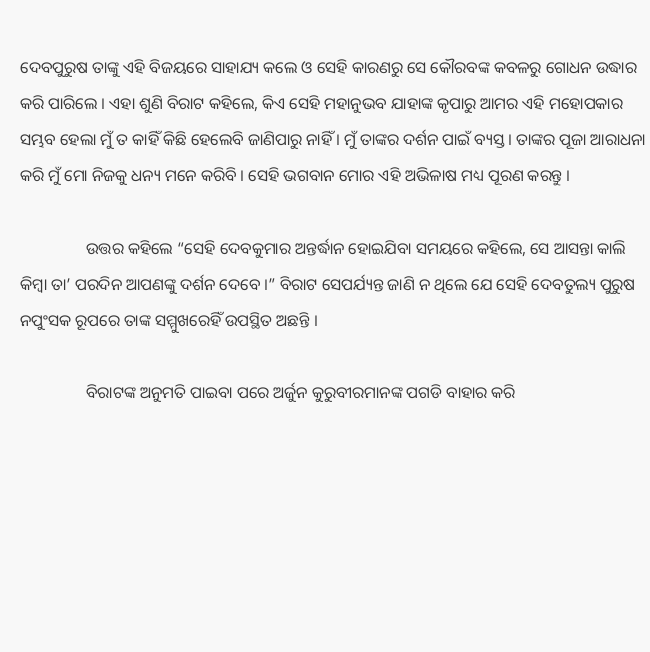ଦେବପୁରୁଷ ତାଙ୍କୁ ଏହି ବିଜୟରେ ସାହାଯ୍ୟ କଲେ ଓ ସେହି କାରଣରୁ ସେ କୌରବଙ୍କ କବଳରୁ ଗୋଧନ ଉଦ୍ଧାର କରି ପାରିଲେ । ଏହା ଶୁଣି ବିରାଟ କହିଲେ, କିଏ ସେହି ମହାନୁଭବ ଯାହାଙ୍କ କୃପାରୁ ଆମର ଏହି ମହୋପକାର ସମ୍ଭବ ହେଲା ମୁଁ ତ କାହିଁ କିଛି ହେଲେବି ଜାଣିପାରୁ ନାହିଁ । ମୁଁ ତାଙ୍କର ଦର୍ଶନ ପାଇଁ ବ୍ୟସ୍ତ । ତାଙ୍କର ପୂଜା ଆରାଧନା କରି ମୁଁ ମୋ ନିଜକୁ ଧନ୍ୟ ମନେ କରିବି । ସେହି ଭଗବାନ ମୋର ଏହି ଅଭିଳାଷ ମଧ୍ୟ ପୂରଣ କରନ୍ତୁ ।

                ଉତ୍ତର କହିଲେ “ସେହି ଦେବକୁମାର ଅନ୍ତର୍ଦ୍ଧାନ ହୋଇଯିବା ସମୟରେ କହିଲେ, ସେ ଆସନ୍ତା କାଲି କିମ୍ବା ତା’ ପରଦିନ ଆପଣଙ୍କୁ ଦର୍ଶନ ଦେବେ ।” ବିରାଟ ସେପର୍ଯ୍ୟନ୍ତ ଜାଣି ନ ଥିଲେ ଯେ ସେହି ଦେବତୁଲ୍ୟ ପୁରୁଷ ନପୁଂସକ ରୂପରେ ତାଙ୍କ ସମ୍ମୁଖରେହିଁ ଉପସ୍ଥିତ ଅଛନ୍ତି ।

                ବିରାଟଙ୍କ ଅନୁମତି ପାଇବା ପରେ ଅର୍ଜୁନ କୁରୁବୀରମାନଙ୍କ ପଗଡି ବାହାର କରି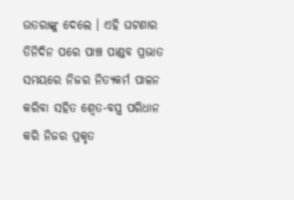ଉତରାଙ୍କୁ ଦେଲେ । ଏହି ଘଟଣାର ତିନିଦିନ ପରେ ପାଞ୍ଚ ପାଣ୍ଡବ ପ୍ରଭାତ ସମୟରେ ନିଜର ନିତ୍ୟକର୍ମ ପାଳନ କରିବା ସହିତ ଶ୍ୱେତ-ବସ୍ତ୍ର ପରିଧାନ କରି ନିଜର ପ୍ରକୃତ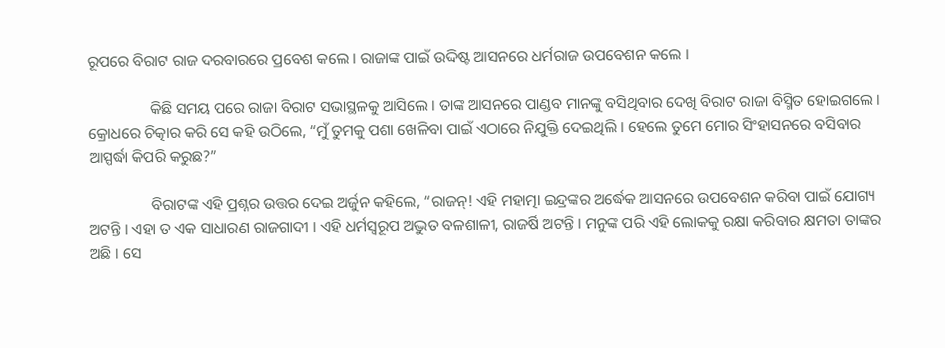ରୂପରେ ବିରାଟ ରାଜ ଦରବାରରେ ପ୍ରବେଶ କଲେ । ରାଜାଙ୍କ ପାଇଁ ଉଦ୍ଦିଷ୍ଟ ଆସନରେ ଧର୍ମରାଜ ଉପବେଶନ କଲେ ।

                କିଛି ସମୟ ପରେ ରାଜା ବିରାଟ ସଭାସ୍ଥଳକୁ ଆସିଲେ । ତାଙ୍କ ଆସନରେ ପାଣ୍ଡବ ମାନଙ୍କୁ ବସିଥିବାର ଦେଖି ବିରାଟ ରାଜା ବିସ୍ମିତ ହୋଇଗଲେ । କ୍ରୋଧରେ ଚିତ୍କାର କରି ସେ କହି ଉଠିଲେ, “ମୁଁ ତୁମକୁ ପଶା ଖେଳିବା ପାଇଁ ଏଠାରେ ନିଯୁକ୍ତି ଦେଇଥିଲି । ହେଲେ ତୁମେ ମୋର ସିଂହାସନରେ ବସିବାର ଆସ୍ପର୍ଦ୍ଧା କିପରି କରୁଛ?”

                ବିରାଟଙ୍କ ଏହି ପ୍ରଶ୍ନର ଉତ୍ତର ଦେଇ ଅର୍ଜୁନ କହିଲେ, “ରାଜନ୍! ଏହି ମହାତ୍ମା ଇନ୍ଦ୍ରଙ୍କର ଅର୍ଦ୍ଧେକ ଆସନରେ ଉପବେଶନ କରିବା ପାଇଁ ଯୋଗ୍ୟ ଅଟନ୍ତି । ଏହା ତ ଏକ ସାଧାରଣ ରାଜଗାଦୀ । ଏହି ଧର୍ମସ୍ୱରୂପ ଅଦ୍ଭୁତ ବଳଶାଳୀ, ରାଜର୍ଷି ଅଟନ୍ତି । ମନୁଙ୍କ ପରି ଏହି ଲୋକକୁ ରକ୍ଷା କରିବାର କ୍ଷମତା ତାଙ୍କର ଅଛି । ସେ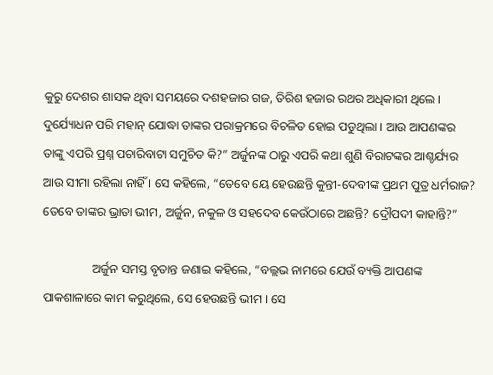କୁରୁ ଦେଶର ଶାସକ ଥିବା ସମୟରେ ଦଶହଜାର ଗଜ, ତିରିଶ ହଜାର ରଥର ଅଧିକାରୀ ଥିଲେ । ଦୁର୍ଯ୍ୟୋଧନ ପରି ମହାନ୍ ଯୋଦ୍ଧା ତାଙ୍କର ପରାକ୍ରମରେ ବିଚଳିତ ହୋଇ ପଡୁଥିଲା । ଆଉ ଆପଣଙ୍କର ତାଙ୍କୁ ଏପରି ପ୍ରଶ୍ନ ପଚାରିବାଟା ସମୁଚିତ କି?” ଅର୍ଜୁନଙ୍କ ଠାରୁ ଏପରି କଥା ଶୁଣି ବିରାଟଙ୍କର ଆଶ୍ଚର୍ଯ୍ୟର ଆଉ ସୀମା ରହିଲା ନାହିଁ । ସେ କହିଲେ, “ତେବେ ୟେ ହେଉଛନ୍ତି କୁନ୍ତୀ-ଦେବୀଙ୍କ ପ୍ରଥମ ପୁତ୍ର ଧର୍ମରାଜ? ତେବେ ତାଙ୍କର ଭ୍ରାତା ଭୀମ, ଅର୍ଜୁନ, ନକୁଳ ଓ ସହଦେବ କେଉଁଠାରେ ଅଛନ୍ତି? ଦ୍ରୌପଦୀ କାହାନ୍ତି?”

                ଅର୍ଜୁନ ସମସ୍ତ ବୃତାନ୍ତ ଜଣାଇ କହିଲେ, “ବଲ୍ଲଭ ନାମରେ ଯେଉଁ ବ୍ୟକ୍ତି ଆପଣଙ୍କ ପାକଶାଳାରେ କାମ କରୁଥିଲେ, ସେ ହେଉଛନ୍ତି ଭୀମ । ସେ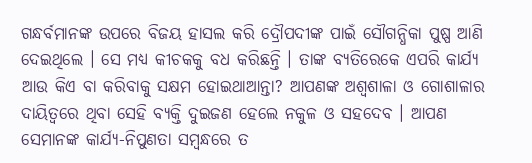ଗନ୍ଧର୍ବମାନଙ୍କ ଉପରେ ବିଜୟ ହାସଲ କରି ଦ୍ରୌପଦୀଙ୍କ ପାଇଁ ସୌଗନ୍ଧିକା ପୁଷ୍ପ ଆଣି ଦେଇଥିଲେ । ସେ ମଧ୍ୟ କୀଚକକୁ ବଧ କରିଛନ୍ତି । ତାଙ୍କ ବ୍ୟତିରେକେ ଏପରି କାର୍ଯ୍ୟ ଆଉ କିଏ ବା କରିବାକୁ ସକ୍ଷମ ହୋଇଥାଆନ୍ତା? ଆପଣଙ୍କ ଅଶ୍ୱଶାଳା ଓ ଗୋଶାଳାର ଦାୟିତ୍ୱରେ ଥିବା ସେହି ବ୍ୟକ୍ତି ଦୁଇଜଣ ହେଲେ ନକୁଳ ଓ ସହଦେବ । ଆପଣ ସେମାନଙ୍କ କାର୍ଯ୍ୟ-ନିପୁଣତା ସମ୍ବନ୍ଧରେ ତ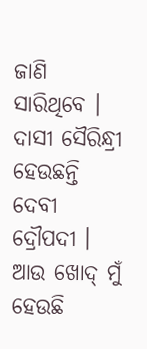ଜାଣି ସାରିଥିବେ । ଦାସୀ ସୈରିନ୍ଧ୍ରୀ ହେଉଛନ୍ତି ଦେବୀ ଦ୍ରୌପଦୀ । ଆଉ ଖୋଦ୍ ମୁଁ ହେଉଛି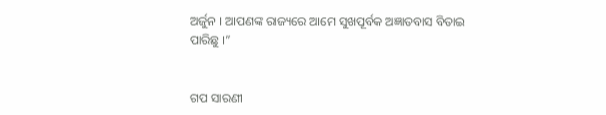ଅର୍ଜୁନ । ଆପଣଙ୍କ ରାଜ୍ୟରେ ଆମେ ସୁଖପୂର୍ବକ ଅଜ୍ଞାତବାସ ବିତାଇ ପାରିଛୁ ।”


ଗପ ସାରଣୀ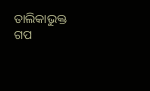ତାଲିକାଭୁକ୍ତ ଗପ